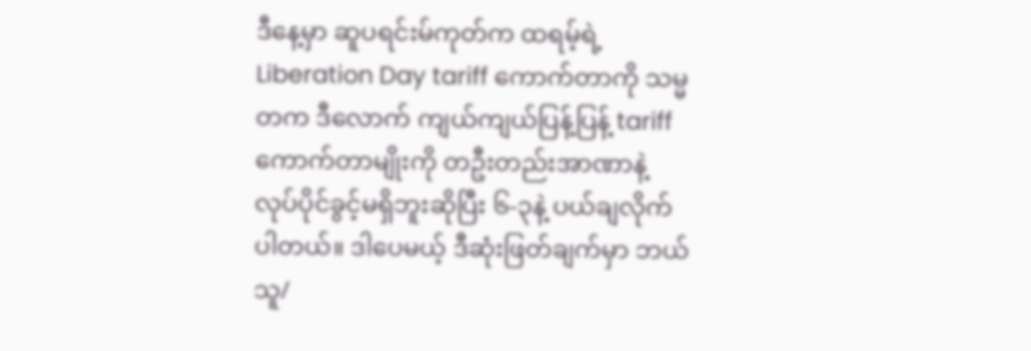ဒီနေ့မှာ ဆူပရင်းမ်ကုတ်က ထရမ့်ရဲ့ Liberation Day tariff ကောက်တာကို သမ္မတက ဒီလောက် ကျယ်ကျယ်ပြန့်ပြန့် tariff ကောက်တာမျိုးကို တဦးတည်းအာဏာနဲ့ လုပ်ပိုင်ခွင့်မရှိဘူးဆိုပြီး ၆-၃နဲ့ ပယ်ချလိုက်ပါတယ်။ ဒါပေမယ့် ဒီဆုံးဖြတ်ချက်မှာ ဘယ်သူ/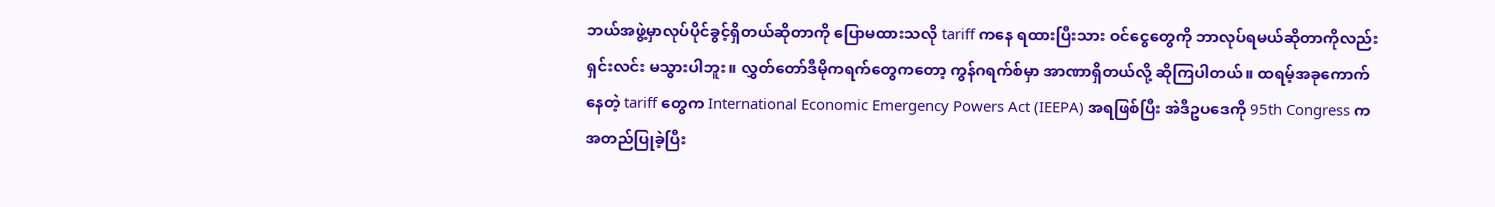ဘယ်အဖွဲ့မှာလုပ်ပိုင်ခွင့်ရှိတယ်ဆိုတာကို ပြောမထားသလို tariff ကနေ ရထားပြီးသား ဝင်ငွေတွေကို ဘာလုပ်ရမယ်ဆိုတာကိုလည်း ရှင်းလင်း မသွားပါဘူး။ လွှတ်တော်ဒီမိုကရက်တွေကတော့ ကွန်ဂရက်စ်မှာ အာဏာရှိတယ်လို့ ဆိုကြပါတယ်။ ထရမ့်အခုကောက်နေတဲ့ tariff တွေက International Economic Emergency Powers Act (IEEPA) အရဖြစ်ပြီး အဲဒီဥပဒေကို 95th Congress က အတည်ပြုခဲ့ပြီး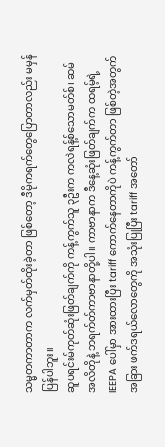သမ္မတကာတာက လက်မှတ်ထိုးခဲ့တာ ဖြစ်တော့ ဒီမိုကရက်တွေပြောတာလည်း မမှန်ပြန်ပါဘူး။
ဆူပရင်းမ်ကုတ်ဆုံးဖြတ်ချက်ကို ကန့်ကွက်သူ ၃ဦးက ကလဲရန့်စ်သောမတ်စ်၊ ဆမ်အလိတိုနဲ့ ဘရက်တ်ကာဗာနာတို့ပါ။ ကာဗာနာက ဒီနေ့ဆုံးဖြတ်ချက်က ထရမ့်ရဲ့ IEEPA ပေါ်မှာ အားထားပြီး tariff ကောက်နေတာကိုပဲ ကန့်ကွက်တာ ဖြစ်တဲ့အတွက် အခြား ဖက်ဒရယ်လောတွေကို အသုံးပြုပြီး tariff အတော်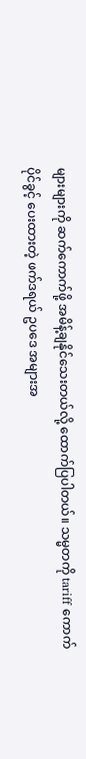များများကို ဆက်ကောက်ဖို့ အမိန့်ချနိုင်သေးတယ်လို့ ထောက်ပြပါတယ်။ သမ္မတကို tariff ကောက်ပိုင်ခွင့် ပေးထားတဲ့ ဖက်ဒရယ် ဥပဒေ အများအ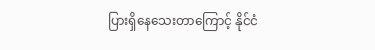ပြားရှိနေသေးတာကြောင့် နိုင်ငံ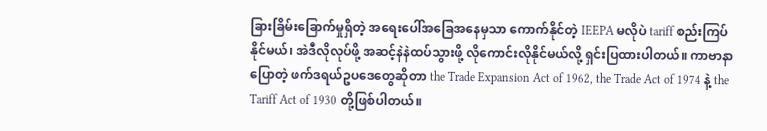ခြားခြိမ်းခြောက်မှုရှိတဲ့ အရေးပေါ်အခြေအနေမှသာ ကောက်နိုင်တဲ့ IEEPA မလိုပဲ tariff စည်းကြပ်နိုင်မယ်၊ အဲဒီလိုလုပ်ဖို့ အဆင့်နဲနဲထပ်သွားဖို့ လိုကောင်းလိုနိုင်မယ်လို့ ရှင်းပြထားပါတယ်။ ကာဗာနာပြောတဲ့ ဖက်ဒရယ်ဥပဒေတွေဆိုတာ the Trade Expansion Act of 1962, the Trade Act of 1974 နဲ့ the Tariff Act of 1930 တို့ဖြစ်ပါတယ်။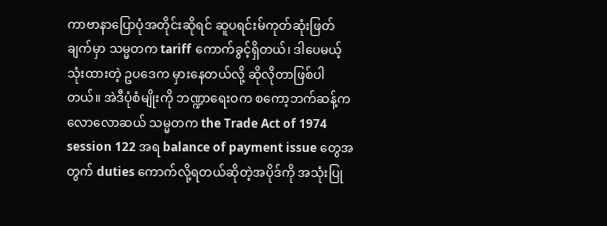ကာဗာနာပြောပုံအတိုင်းဆိုရင် ဆူပရင်းမ်ကုတ်ဆုံးဖြတ်ချက်မှာ သမ္မတက tariff ကောက်ခွင့်ရှိတယ်၊ ဒါပေမယ့် သုံးထားတဲ့ ဥပဒေက မှားနေတယ်လို့ ဆိုလိုတာဖြစ်ပါတယ်။ အဲဒီပုံစံမျိုးကို ဘဏ္ဍာရေးဝက စကော့ဘက်ဆန့်က လောလောဆယ် သမ္မတက the Trade Act of 1974 session 122 အရ balance of payment issue တွေအတွက် duties ကောက်လို့ရတယ်ဆိုတဲ့အပိုဒ်ကို အသုံးပြု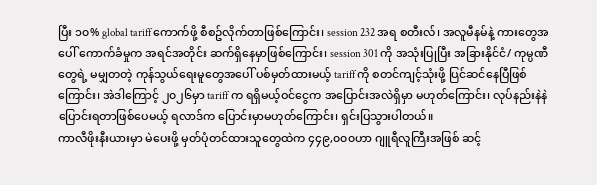ပြီး ၁၀% global tariff ကောက်ဖို့ စီစဥ်လိုက်တာဖြစ်ကြောင်း၊ session 232 အရ စတီးလ်၊ အလူမီနမ်နဲ့ ကားတွေအပေါ် ကောက်ခံမှုက အရင်အတိုင်း ဆက်ရှိနေမှာဖြစ်ကြောင်း၊ session 301 ကို အသုံးပြုပြီး အခြားနိုင်ငံ/ ကုမ္ပဏီတွေရဲ့ မမျှတတဲ့ ကုန်သွယ်ရေးမူတွေအပေါ် ပစ်မှတ်ထားမယ့် tariff ကို စတင်ကျင့်သုံးဖို့ ပြင်ဆင်နေပြီဖြစ်ကြောင်း၊ အဲဒါကြောင့် ၂၀၂၆မှာ tariff က ရရှိမယ့်ဝင်ငွေက အပြောင်းအလဲရှိမှာ မဟုတ်ကြောင်း၊ လုပ်နည်းနဲနဲပြောင်းရတာဖြစ်ပေမယ့် ရလာဒ်က ပြောင်းမှာမဟုတ်ကြောင်း၊ ရှင်းပြသွားပါတယ်။
ကာလီဖိုးနီးယားမှာ မဲပေးဖို့ မှတ်ပုံတင်ထားသူတွေထဲက ၄၄၉,၀၀၀ဟာ ဂျူရီလူကြီးအဖြစ် ဆင့်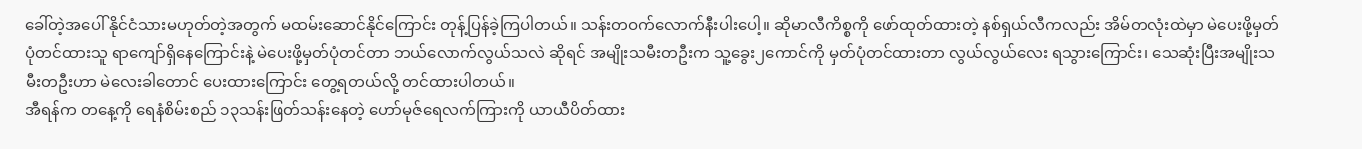ခေါ်တဲ့အပေါ် နိုင်ငံသားမဟုတ်တဲ့အတွက် မထမ်းဆောင်နိုင်ကြောင်း တုန့်ပြန်ခဲ့ကြပါတယ်။ သန်းတဝက်လောက်နီးပါးပေါ့။ ဆိုမာလီကိစ္စကို ဖော်ထုတ်ထားတဲ့ နစ်ရှယ်လီကလည်း အိမ်တလုံးထဲမှာ မဲပေးဖို့မှတ်ပုံတင်ထားသူ ရာကျော်ရှိနေကြောင်းနဲ့ မဲပေးဖို့မှတ်ပုံတင်တာ ဘယ်လောက်လွယ်သလဲ ဆိုရင် အမျိုးသမီးတဦးက သူ့ခွေး၂ကောင်ကို မှတ်ပုံတင်ထားတာ လွယ်လွယ်လေး ရသွားကြောင်း၊ သေဆုံးပြီးအမျိုးသမီးတဦးဟာ မဲလေးခါတောင် ပေးထားကြောင်း တွေ့ရတယ်လို့ တင်ထားပါတယ်။
အီရန်က တနေ့ကို ရေနံစိမ်းစည် ၁၃သန်းဖြတ်သန်းနေတဲ့ ဟော်မုဇ်ရေလက်ကြားကို ယာယီပိတ်ထား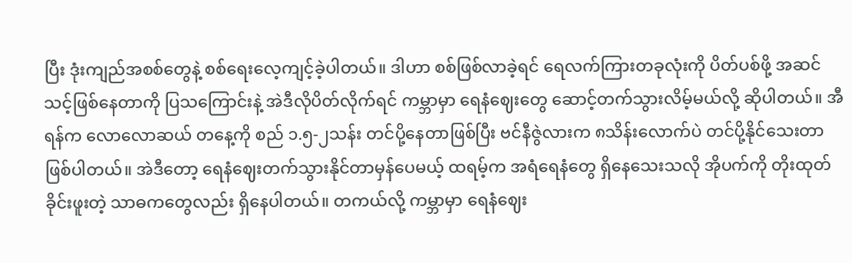ပြီး ဒုံးကျည်အစစ်တွေနဲ့ စစ်ရေးလေ့ကျင့်ခဲ့ပါတယ်။ ဒါဟာ စစ်ဖြစ်လာခဲ့ရင် ရေလက်ကြားတခုလုံးကို ပိတ်ပစ်ဖို့ အဆင်သင့်ဖြစ်နေတာကို ပြသကြောင်းနဲ့ အဲဒီလိုပိတ်လိုက်ရင် ကမ္ဘာမှာ ရေနံဈေးတွေ ဆောင့်တက်သွားလိမ့်မယ်လို့ ဆိုပါတယ်။ အီရန်က လောလောဆယ် တနေ့ကို စည် ၁.၅-၂သန်း တင်ပို့နေတာဖြစ်ပြီး ဗင်နီဇွဲလားက ၈သိန်းလောက်ပဲ တင်ပို့နိုင်သေးတာဖြစ်ပါတယ်။ အဲဒီတော့ ရေနံဈေးတက်သွားနိုင်တာမှန်ပေမယ့် ထရမ့်က အရံရေနံတွေ ရှိနေသေးသလို အိုပက်ကို တိုးထုတ်ခိုင်းဖူးတဲ့ သာဓကတွေလည်း ရှိနေပါတယ်။ တကယ်လို့ ကမ္ဘာမှာ ရေနံဈေး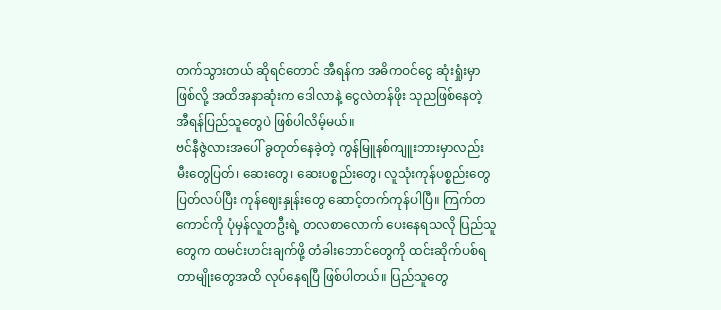တက်သွားတယ် ဆိုရင်တောင် အီရန်က အဓိကဝင်ငွေ ဆုံးရှုံးမှာဖြစ်လို့ အထိအနာဆုံးက ဒေါလာနဲ့ ငွေလဲတန်ဖိုး သုညဖြစ်နေတဲ့ အီရန်ပြည်သူတွေပဲ ဖြစ်ပါလိမ့်မယ်။
ဗင်နီဇွဲလားအပေါ် ခွတုတ်နေခဲ့တဲ့ ကွန်မြူနစ်ကျူးဘားမှာလည်း မီးတွေပြတ်၊ ဆေးတွေ၊ ဆေးပစ္စည်းတွေ၊ လူသုံးကုန်ပစ္စည်းတွေ ပြတ်လပ်ပြီး ကုန်ဈေးနှုန်းတွေ ဆောင့်တက်ကုန်ပါပြီ။ ကြက်တကောင်ကို ပုံမှန်လူတဦးရဲ့ တလစာလောက် ပေးနေရသလို ပြည်သူတွေက ထမင်းဟင်းချက်ဖို့ တံခါးဘောင်တွေကို ထင်းဆိုက်ပစ်ရတာမျိုးတွေအထိ လုပ်နေရပြီ ဖြစ်ပါတယ်။ ပြည်သူတွေ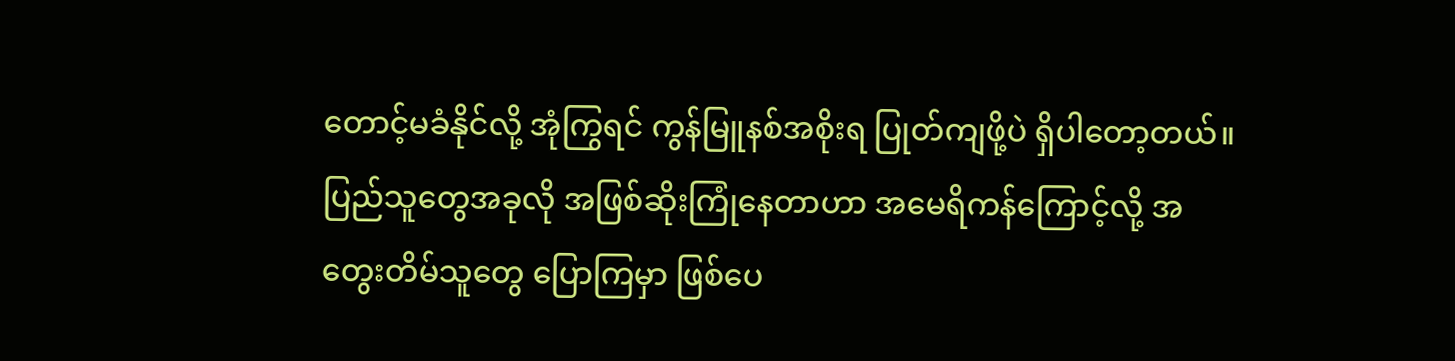တောင့်မခံနိုင်လို့ အုံကြွရင် ကွန်မြူနစ်အစိုးရ ပြုတ်ကျဖို့ပဲ ရှိပါတော့တယ်။ ပြည်သူတွေအခုလို အဖြစ်ဆိုးကြုံနေတာဟာ အမေရိကန်ကြောင့်လို့ အတွေးတိမ်သူတွေ ပြောကြမှာ ဖြစ်ပေ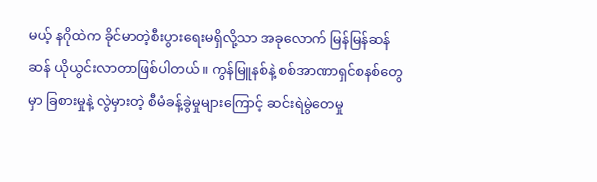မယ့် နဂိုထဲက ခိုင်မာတဲ့စီးပွားရေးမရှိလို့သာ အခုလောက် မြန်မြန်ဆန်ဆန် ယိုယွင်းလာတာဖြစ်ပါတယ်။ ကွန်မြူနစ်နဲ့ စစ်အာဏာရှင်စနစ်တွေမှာ ခြစားမှုနဲ့ လွဲမှားတဲ့ စီမံခန့်ခွဲမှုများကြောင့် ဆင်းရဲမွဲတေမှု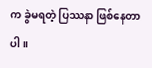က ခွဲမရတဲ့ ပြဿနာ ဖြစ်နေတာပါ။